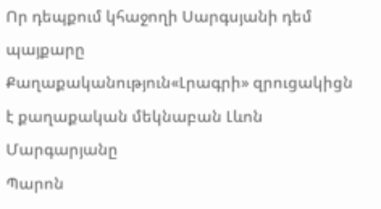Որ դեպքում կհաջողի Սարգսյանի դեմ պայքարը
Քաղաքականություն«Լրագրի» զրուցակիցն է քաղաքական մեկնաբան Լևոն Մարգարյանը
Պարոն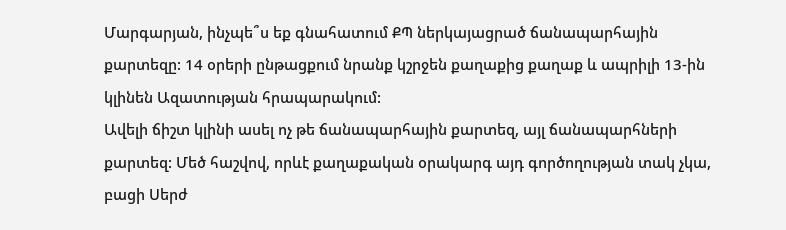Մարգարյան, ինչպե՞ս եք գնահատում ՔՊ ներկայացրած ճանապարհային քարտեզը: 14 օրերի ընթացքում նրանք կշրջեն քաղաքից քաղաք և ապրիլի 13-ին կլինեն Ազատության հրապարակում:
Ավելի ճիշտ կլինի ասել ոչ թե ճանապարհային քարտեզ, այլ ճանապարհների քարտեզ: Մեծ հաշվով, որևէ քաղաքական օրակարգ այդ գործողության տակ չկա, բացի Սերժ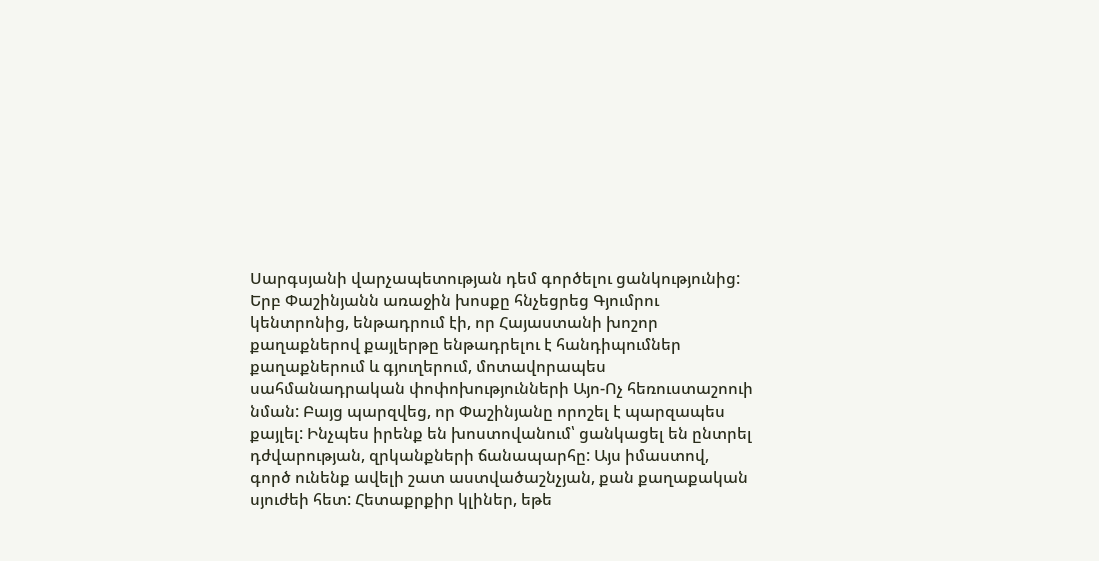Սարգսյանի վարչապետության դեմ գործելու ցանկությունից: Երբ Փաշինյանն առաջին խոսքը հնչեցրեց Գյումրու կենտրոնից, ենթադրում էի, որ Հայաստանի խոշոր քաղաքներով քայլերթը ենթադրելու է հանդիպումներ քաղաքներում և գյուղերում, մոտավորապես սահմանադրական փոփոխությունների Այո-Ոչ հեռուստաշոուի նման: Բայց պարզվեց, որ Փաշինյանը որոշել է պարզապես քայլել: Ինչպես իրենք են խոստովանում՝ ցանկացել են ընտրել դժվարության, զրկանքների ճանապարհը: Այս իմաստով, գործ ունենք ավելի շատ աստվածաշնչյան, քան քաղաքական սյուժեի հետ: Հետաքրքիր կլիներ, եթե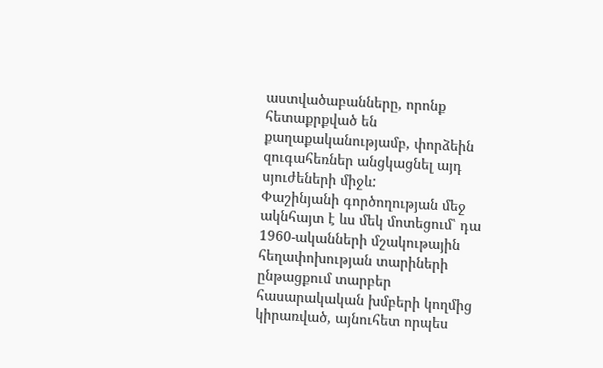աստվածաբանները, որոնք հետաքրքված են քաղաքականությամբ, փորձեին զուգահեռներ անցկացնել այդ սյուժեների միջև:
Փաշինյանի գործողության մեջ ակնհայտ է ևս մեկ մոտեցում՝ դա 1960-ականների մշակութային հեղափոխության տարիների ընթացքում տարբեր հասարակական խմբերի կողմից կիրառված, այնուհետ որպես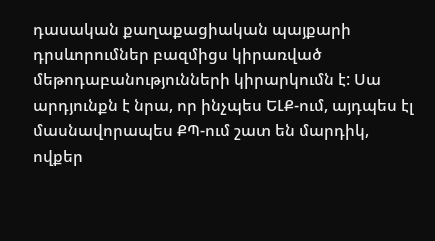դասական քաղաքացիական պայքարի դրսևորումներ բազմիցս կիրառված մեթոդաբանությունների կիրարկումն է: Սա արդյունքն է նրա, որ ինչպես ԵԼՔ-ում, այդպես էլ մասնավորապես ՔՊ-ում շատ են մարդիկ, ովքեր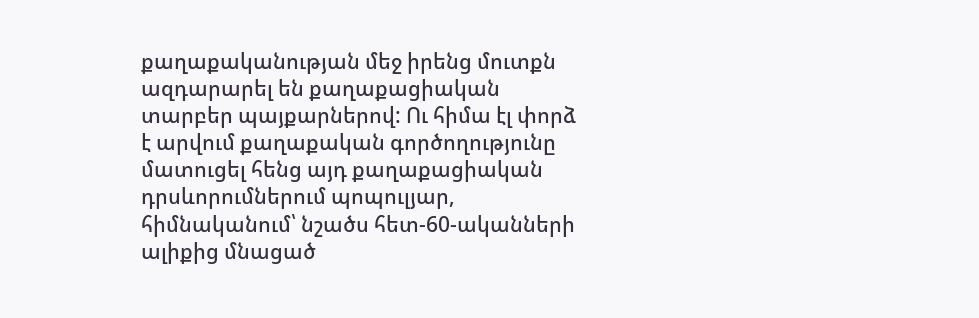քաղաքականության մեջ իրենց մուտքն ազդարարել են քաղաքացիական տարբեր պայքարներով: Ու հիմա էլ փորձ է արվում քաղաքական գործողությունը մատուցել հենց այդ քաղաքացիական դրսևորումներում պոպուլյար, հիմնականում՝ նշածս հետ-60-ականների ալիքից մնացած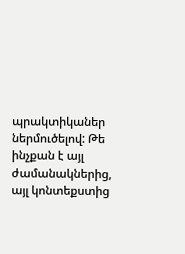պրակտիկաներ ներմուծելով: Թե ինչքան է այլ ժամանակներից, այլ կոնտեքստից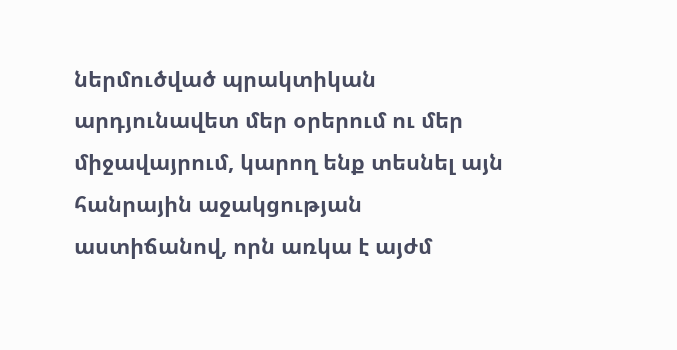ներմուծված պրակտիկան արդյունավետ մեր օրերում ու մեր միջավայրում, կարող ենք տեսնել այն հանրային աջակցության աստիճանով, որն առկա է այժմ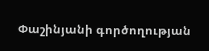Փաշինյանի գործողության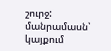շուրջ:
մանրամասն՝ կայքում